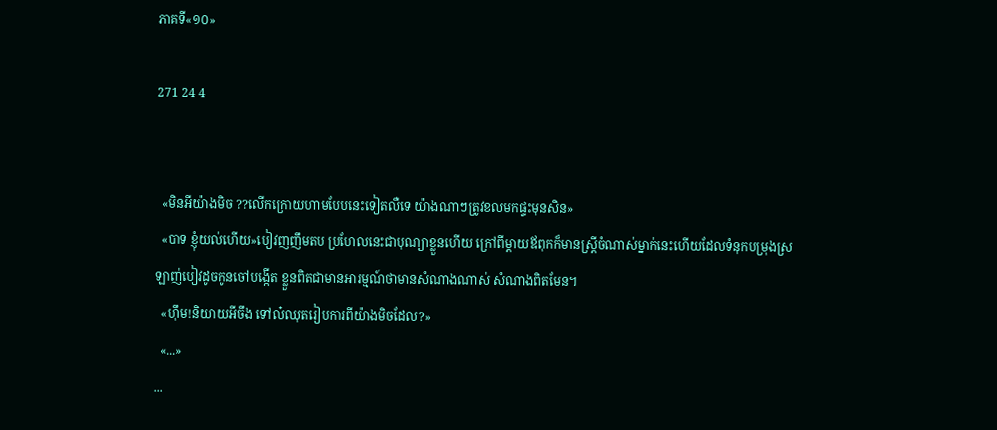ភាគទី«១០»

271 24 4


  «មិនអីយ៉ាងមិច ??លើកក្រោយហាមបែបនេះទៀតលឺទេ យ៉ាងណាៗត្រូវខលមកផ្ទះមុនសិន»
  «បាទ ខ្ញុំយល់ហើយ»បៀវញញឹមតប ប្រហែលនេះជាបុណ្យាខ្លួនហើយ ក្រៅពីម្តាយឪពុកក៏មានស្ត្រីចំណាស់ម្នាក់នេះហើយដែលទំនុកបម្រុងស្រឡាញ់បៀវដូចកូនចៅបង្កើត ខ្លួនពិតជាមានអារម្មណ៍ថាមានសំណាងណាស់ សំណាងពិតមែន។
  «ហ៊ឹម!និយាយអីចឹង ទៅល៎ឈុតរៀបការពីយ៉ាងមិចដែល?»
  «...»
...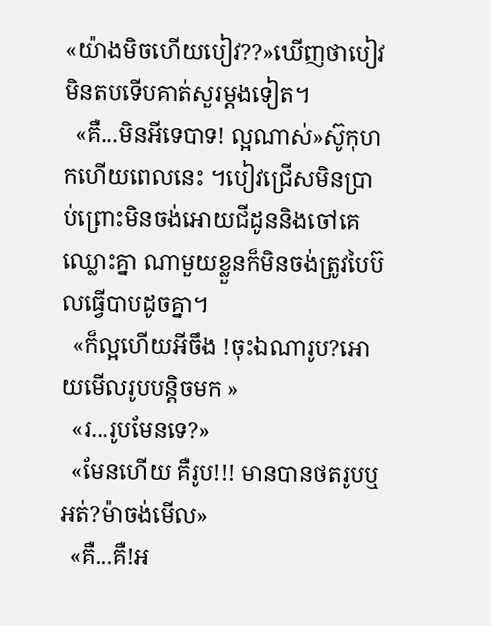«យ៉ាងមិចហើយបៀវ??»ឃើញថាបៀវមិនតបទើបគាត់សួរម្តងទៀត។
  «គឺ...មិនអីទេបាទ! ល្អណាស់»ស៊ូកុហកហើយពេលនេះ ។បៀវជ្រើសមិនប្រាប់ព្រោះមិនចង់អោយជីដូននិងចៅគេឈ្លោះគ្នា ណាមួយខ្លួនក៏មិនចង់ត្រូវបៃប៊លធ្វើបាបដូចគ្នា។
  «ក៏ល្អហើយអីចឹង !ចុះឯណារូប?អោយមើលរូបបន្តិចមក »
  «រ...រូបមែនទេ?»
  «មែនហើយ គឺរូប!!! មានបានថតរូបឬអត់?ម៉ាចង់មើល»
  «គឺ...គឺ!អ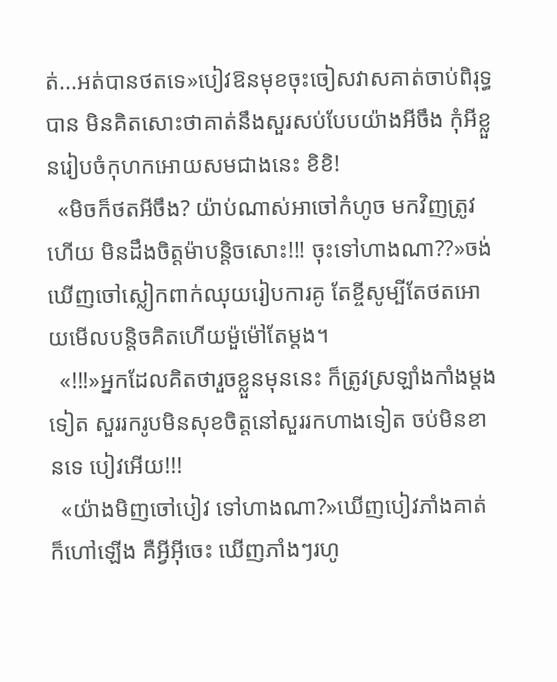ត់...អត់បានថតទេ»បៀវឱនមុខចុះចៀសវាសគាត់ចាប់ពិរុទ្ធបាន មិនគិតសោះថាគាត់នឹងសួរសប់បែបយ៉ាងអីចឹង កុំអីខ្លួនរៀបចំកុហកអោយសមជាងនេះ ខិខិ!
  «មិចក៏ថតអីចឹង? យ៉ាប់ណាស់អាចៅកំហូច មកវិញត្រូវហើយ មិនដឹងចិត្តម៉ាបន្តិចសោះ!!! ចុះទៅហាងណា??»ចង់ឃើញចៅស្លៀកពាក់ឈុយរៀបការគូ តែខ្ចីសូម្បីតែថតអោយមើលបន្តិចគិតហើយម៉ួម៉ៅតែម្តង។
  «!!!»អ្នកដែលគិតថារួចខ្លួនមុននេះ ក៏ត្រូវស្រឡាំងកាំងម្តងទៀត សួររករូបមិនសុខចិត្តនៅសួររកហាងទៀត ចប់មិនខានទេ បៀវអើយ!!!
  «យ៉ាងមិញចៅបៀវ ទៅហាងណា?»ឃើញបៀវភាំងគាត់ក៏ហៅឡើង គឺអ្វីអ៊ីចេះ ឃើញភាំងៗរហូ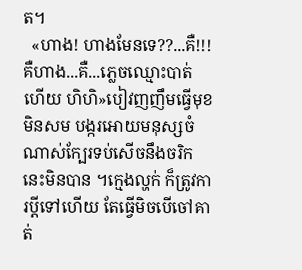ត។
  «ហាង! ហាងមែនទេ??...គឺ!!!គឺហាង...គឺ...ភ្លេចឈ្មោះបាត់ហើយ ហិហិ»បៀវញញឹមធ្វើមុខមិនសម បង្ករអោយមនុស្សចំណាស់ក្បែរទប់សើចនឹងចរិកនេះមិនបាន ។ក្មេងល្ហក់ ក៏ត្រូវការប្តីទៅហើយ តែធ្វើមិចបើចៅគាត់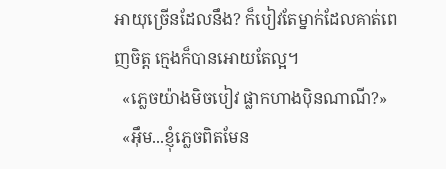អាយុច្រើនដែលនឹង? ក៏បៀវតែម្នាក់ដែលគាត់ពេញចិត្ត ក្មេងក៏បានអោយតែល្អ។
  «ភ្លេចយ៉ាងមិចបៀវ ផ្លាកហាងប៉ិនណាណី?»
  «អ៊ឹម...ខ្ញុំភ្លេចពិតមែន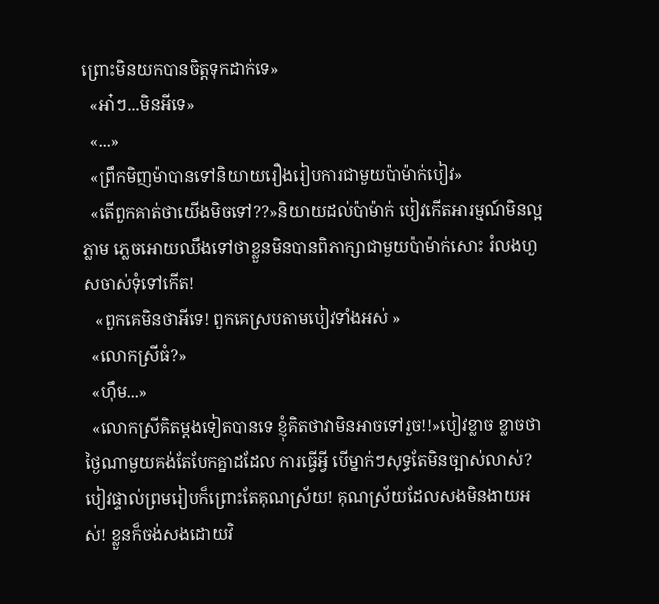ព្រោះមិនយកបានចិត្តទុកដាក់ទេ»
  «អា៎ៗ...មិនអីទេ»
  «...»
  «ព្រឹកមិញម៉ាបានទៅនិយាយរឿងរៀបការជាមួយប៉ាម៉ាក់បៀវ»
  «តើពួកគាត់ថាយើងមិចទៅ??»និយាយដល់ប៉ាម៉ាក់ បៀវកើតអារម្មណ៍មិនល្អភ្លាម ភ្លេចអោយឈឹងទៅថាខ្លួនមិនបានពិភាក្សាជាមួយប៉ាម៉ាក់សោះ រំលងហួសចាស់ទុំទៅកើត!
   «ពួកគេមិនថាអីទេ! ពួកគេស្របតាមបៀវទាំងអស់ »
  «លោកស្រីធំ?»
  «ហ៊ឹម...»
  «លោកស្រីគិតម្តងទៀតបានទេ ខ្ញុំគិតថាវាមិនអាចទៅរួច!!»បៀវខ្លាច ខ្លាចថាថ្ងៃណាមួយគង់តែបែកគ្នាដដែល ការធ្វើអ្វី បើម្នាក់ៗសុទ្ធតែមិនច្បាស់លាស់? បៀវផ្ទាល់ព្រមរៀបក៏ព្រោះតែគុណស្រ័យ! គុណស្រ័យដែលសងមិនងាយអស់! ខ្លួនក៏ចង់សងដោយវិ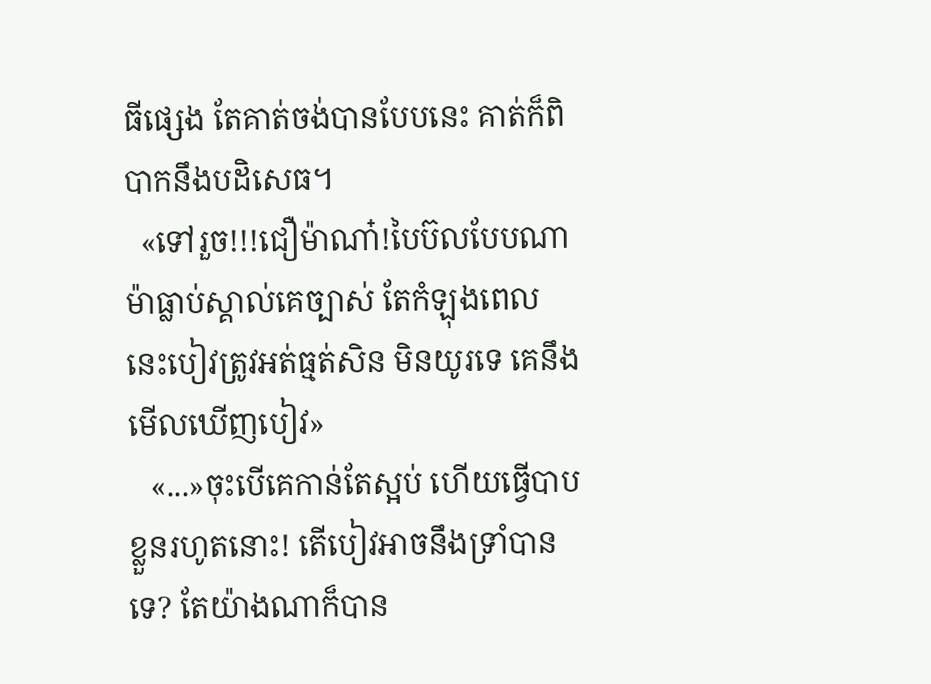ធីផ្សេង តែគាត់ចង់បានបែបនេះ គាត់ក៏ពិបាកនឹងបដិសេធ។
  «ទៅរួច!!!ជឿម៉ាណា៎!បៃប៊លបែបណាម៉ាធ្លាប់ស្គាល់គេច្បាស់ តែកំឡុងពេលនេះបៀវត្រូវអត់ធ្មត់សិន មិនយូរទេ គេនឹងមើលឃើញបៀវ»
   «...»ចុះបើគេកាន់តែស្អប់ ហើយធ្វើបាបខ្លួនរហូតនោះ! តើបៀវអាចនឹងទ្រាំបានទេ? តែយ៉ាងណាក៏បាន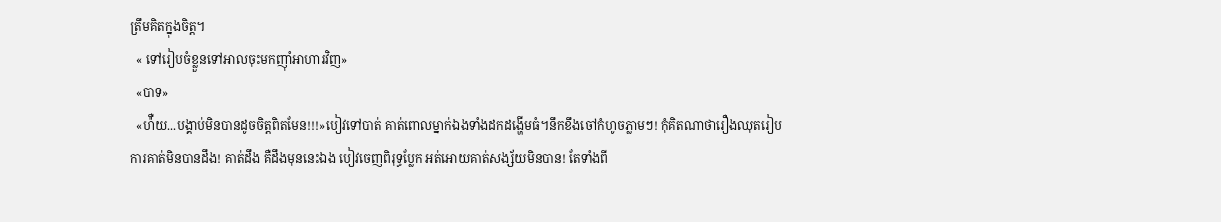ត្រឹមគិតក្នុងចិត្ត។
  « ទៅរៀបចំខ្លួនទៅអាលចុះមកញុាំអាហារវិញ»
  «បាទ»
  «ហ៉ឺយ...បង្គាប់មិនបានដូចចិត្តពិតមែន!!!»បៀវទៅបាត់ គាត់ពោលម្នាក់ឯងទាំងដកដង្ហើមធំ។នឹកខឹងចៅកំហូចភ្លាមៗ! កុំគិតណាថារឿងឈុតរៀបការគាត់មិនបានដឹង! គាត់ដឹង គឺដឹងមុននេះឯង បៀវចេញពិរុទ្ធប្លែក អត់អោយគាត់សង្ស័យមិនបាន! តែទាំងពី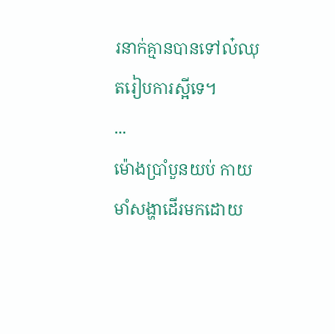រនាក់គ្មានបានទៅល៎ឈុតរៀបការស្អីទេ។
...
ម៉ោងប្រាំបួនយប់ កាយមាំសង្ហាដើរមកដោយ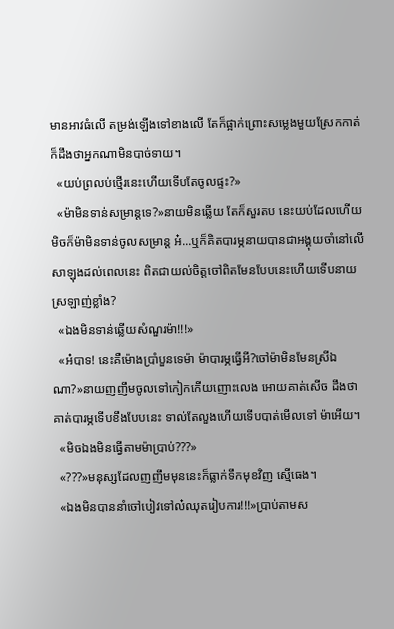មានអាវធំលើ តម្រង់ឡើងទៅខាងលើ តែក៏ផ្អាក់ព្រោះសម្លេងមួយស្រែកកាត់ ក៏ដឹងថាអ្នកណាមិនបាច់ទាយ។
  «យប់ព្រលប់ថ្មើរនេះហើយទើបតែចូលផ្ទះ?»
  «ម៉ាមិនទាន់សម្រាន្តទេ?»នាយមិនឆ្លើយ តែក៏សួរតប នេះយប់ដែលហើយ មិចក៏ម៉ាមិនទាន់ចូលសម្រាន្ត អ៎...ឬក៏គិតបារម្ភនាយបានជាអង្គុយចាំនៅលើសាឡុងដល់ពេលនេះ ពិតជាយល់ចិត្តចៅពិតមែនបែបនេះហើយទើបនាយស្រឡាញ់ខ្លាំង?
  «ឯងមិនទាន់ឆ្លើយសំណួរម៉ា!!!»
  «អ៎បាទ! នេះគឺម៉ោងប្រាំបួនទេម៉ា ម៉ាបារម្ភធ្វើអី?ចៅម៉ាមិនមែនស្រីឯណា?»នាយញញឹមចូលទៅកៀកកើយញោះលេង អោយគាត់សើច ដឹងថាគាត់បារម្ភទើបខឹងបែបនេះ ទាល់តែលួងហើយទើបបាត់មើលទៅ ម៉ាអើយ។
  «មិចឯងមិនធ្វើតាមម៉ាប្រាប់???»
  «???»មនុស្សដែលញញឹមមុននេះក៏ធ្លាក់ទឹកមុខវិញ ស្មើធេង។
  «ឯងមិនបាននាំចៅបៀវទៅល៎ឈុតរៀបការ!!!»ប្រាប់តាមស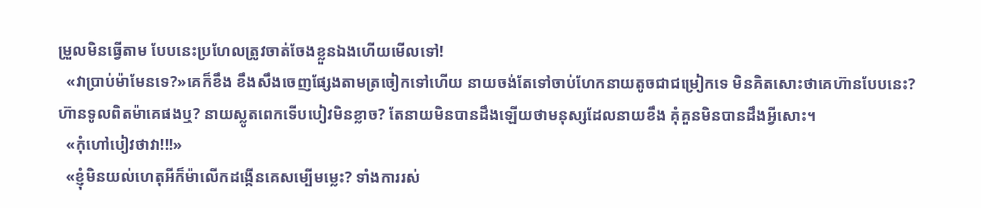ម្រួលមិនធ្វើតាម បែបនេះប្រហែលត្រូវចាត់ចែងខ្លួនឯងហើយមើលទៅ!
  «វាប្រាប់ម៉ាមែនទេ?»គេក៏ខឹង ខឹងសឹងចេញផ្សែងតាមត្រចៀកទៅហើយ នាយចង់តែទៅចាប់ហែកនាយតូចជាជម្រៀកទេ មិនគិតសោះថាគេហ៊ានបែបនេះ? ហ៊ានទូលពិតម៉ាគេផងឬ? នាយស្លូតពេកទើបបៀវមិនខ្លាច? តែនាយមិនបានដឹងឡើយថាមនុស្សដែលនាយខឹង គុំគួនមិនបានដឹងអ្វីសោះ។
  «កុំហៅបៀវថាវា!!!»
  «ខ្ញុំមិនយល់ហេតុអីក៏ម៉ាលើកដង្កើនគេសម្បើមម្លេះ? ទាំងការរស់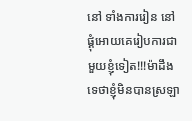នៅ ទាំងការរៀន នៅផ្គុំអោយគេរៀបការជាមួយខ្ញុំទៀត!!!ម៉ាដឹងទេថាខ្ញុំមិនបានស្រឡា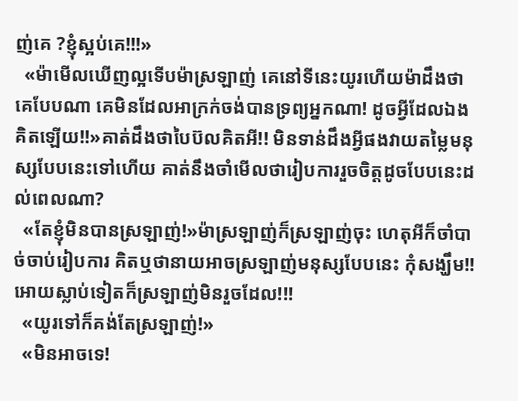ញ់គេ ?ខ្ញុំស្អប់គេ!!!»
  «ម៉ាមើលឃើញល្អទើបម៉ាស្រឡាញ់ គេនៅទីនេះយូរហើយម៉ាដឹងថាគេបែបណា គេមិនដែលអាក្រក់ចង់បានទ្រព្យអ្នកណា! ដូចអ្វីដែលឯងគិតឡើយ!!»គាត់ដឹងថាបៃប៊លគិតអី!! មិនទាន់ដឹងអ្វីផងវាយតម្លៃមនុស្សបែបនេះទៅហើយ គាត់នឹងចាំមើលថារៀបការរួចចិត្តដូចបែបនេះដល់ពេលណា?
  «តែខ្ញុំមិនបានស្រឡាញ់!»ម៉ាស្រឡាញ់ក៏ស្រឡាញ់ចុះ ហេតុអីក៏ចាំបាច់ចាប់រៀបការ គិតឬថានាយអាចស្រឡាញ់មនុស្សបែបនេះ កុំសង្ឃឹម!! អោយស្លាប់ទៀតក៏ស្រឡាញ់មិនរួចដែល!!!
  «យូរទៅក៏គង់តែស្រឡាញ់!»
  «មិនអាចទេ!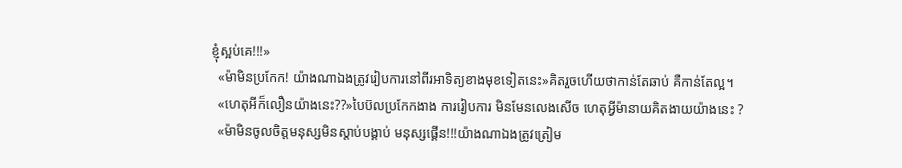ខ្ញុំស្អប់គេ!!!»
  «ម៉ាមិនប្រកែក! យ៉ាងណាឯងត្រូវរៀបការនៅពីរអាទិត្យខាងមុខទៀតនេះ»គិតរួចហើយថាកាន់តែឆាប់ គឺកាន់តែល្អ។
  «ហេតុអីក៏លឿនយ៉ាងនេះ??»បៃប៊លប្រកែកងាង ការរៀបការ មិនមែនលេងសើច ហេតុអ្វីម៉ានាយគិតងាយយ៉ាងនេះ ?
  «ម៉ាមិនចូលចិត្តមនុស្សមិនស្តាប់បង្គាប់ មនុស្សផ្គើន!!!យ៉ាងណាឯងត្រូវត្រៀម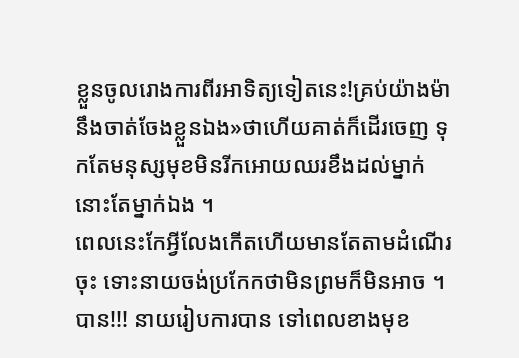ខ្លួនចូលរោងការពីរអាទិត្យទៀតនេះ!គ្រប់យ៉ាងម៉ានឹងចាត់ចែងខ្លួនឯង»ថាហើយគាត់ក៏ដើរចេញ ទុកតែមនុស្សមុខមិនរីកអោយឈរខឹងដល់ម្នាក់នោះតែម្នាក់ឯង ។
ពេលនេះកែអ្វីលែងកើតហើយមានតែតាមដំណើរ ចុះ ទោះនាយចង់ប្រកែកថាមិនព្រមក៏មិនអាច ។ បាន!!! នាយរៀបការបាន ទៅពេលខាងមុខ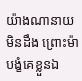យ៉ាងណានាយមិនដឹង ព្រោះម៉ាបង្ខំគេខ្លួនឯ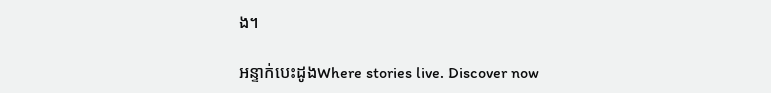ង។

អន្ទាក់បេះដូងWhere stories live. Discover now